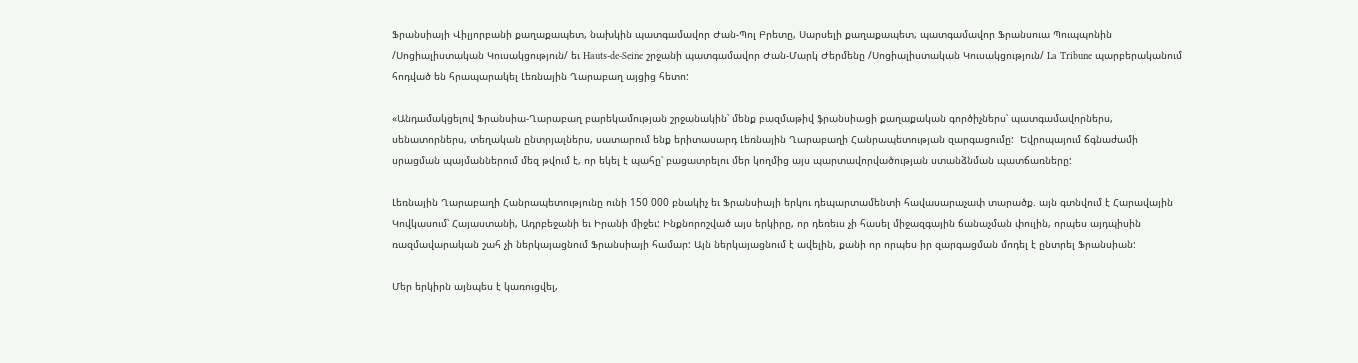Ֆրանսիայի Վիլյորբանի քաղաքապետ, նախկին պատգամավոր Ժան-Պոլ Բրետը, Սարսելի քաղաքապետ, պատգամավոր Ֆրանսուա Պուպպոնին /Սոցիալիստական Կուսակցություն/ եւ Hauts-de-Seine շրջանի պատգամավոր Ժան-Մարկ Ժերմենը /Սոցիալիստական Կուսակցություն/ La Tribune պարբերականում հոդված են հրապարակել Լեռնային Ղարաբաղ այցից հետո:

«Անդամակցելով Ֆրանսիա-Ղարաբաղ բարեկամության շրջանակին՝ մենք բազմաթիվ ֆրանսիացի քաղաքական գործիչներս՝ պատգամավորներս, սենատորներս, տեղական ընտրյալներս, սատարում ենք երիտասարդ Լեռնային Ղարաբաղի Հանրապետության զարգացումը:  Եվրոպայում ճգնաժամի սրացման պայմաններում մեզ թվում է, որ եկել է պահը՝ բացատրելու մեր կողմից այս պարտավորվածության ստանձնման պատճառները:

Լեռնային Ղարաբաղի Հանրապետությունը ունի 150 000 բնակիչ եւ Ֆրանսիայի երկու դեպարտամենտի հավասարաչափ տարածք. այն գտնվում է Հարավային Կովկասում՝ Հայաստանի, Ադրբեջանի եւ Իրանի միջեւ: Ինքնորոշված այս երկիրը, որ դեռեւս չի հասել միջազգային ճանաչման փուլին, որպես այդպիսին ռազմավարական շահ չի ներկայացնում Ֆրանսիայի համար: Այն ներկայացնում է ավելին, քանի որ որպես իր զարգացման մոդել է ընտրել Ֆրանսիան:

Մեր երկիրն այնպես է կառուցվել,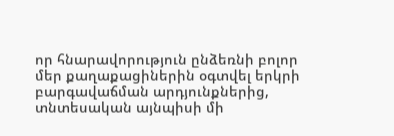որ հնարավորություն ընձեռնի բոլոր մեր քաղաքացիներին օգտվել երկրի բարգավաճման արդյունքներից, տնտեսական այնպիսի մի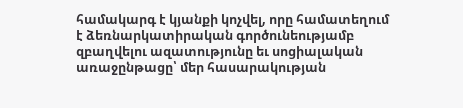համակարգ է կյանքի կոչվել, որը համատեղում է ձեռնարկատիրական գործունեությամբ զբաղվելու ազատությունը եւ սոցիալական առաջընթացը՝ մեր հասարակության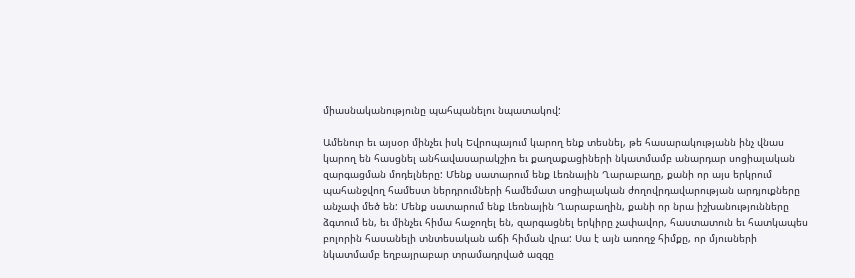միասնականությունը պահպանելու նպատակով:

Ամենուր եւ այսօր մինչեւ իսկ Եվրոպայում կարող ենք տեսնել, թե հասարակությանն ինչ վնաս կարող են հասցնել անհավասարակշիռ եւ քաղաքացիների նկատմամբ անարդար սոցիալական զարգացման մոդելները: Մենք սատարում ենք Լեռնային Ղարաբաղը, քանի որ այս երկրում պահանջվող համեստ ներդրումների համեմատ սոցիալական ժողովրդավարության արդյուքները անչափ մեծ են: Մենք սատարում ենք Լեռնային Ղարաբաղին, քանի որ նրա իշխանությունները ձգտում են, եւ մինչեւ հիմա հաջողել են, զարգացնել երկիրը չափավոր, հաստատուն եւ հատկապես բոլորին հասանելի տնտեսական աճի հիման վրա: Սա է այն առողջ հիմքը, որ մյուսների նկատմամբ եղբայրաբար տրամադրված ազգը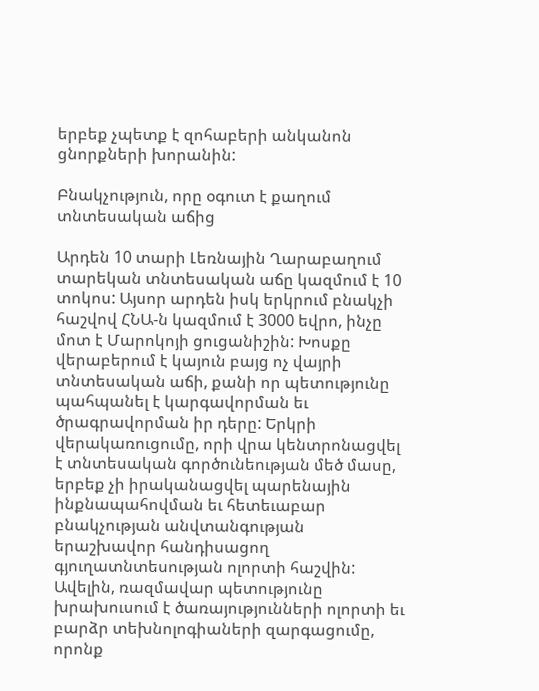երբեք չպետք է զոհաբերի անկանոն ցնորքների խորանին:

Բնակչություն, որը օգուտ է քաղում տնտեսական աճից

Արդեն 10 տարի Լեռնային Ղարաբաղում տարեկան տնտեսական աճը կազմում է 10 տոկոս: Այսոր արդեն իսկ երկրում բնակչի հաշվով ՀՆԱ-ն կազմում է 3000 եվրո, ինչը մոտ է Մարոկոյի ցուցանիշին: Խոսքը վերաբերում է կայուն բայց ոչ վայրի տնտեսական աճի, քանի որ պետությունը պահպանել է կարգավորման եւ ծրագրավորման իր դերը: Երկրի վերակառուցումը, որի վրա կենտրոնացվել է տնտեսական գործունեության մեծ մասը, երբեք չի իրականացվել պարենային ինքնապահովման եւ հետեւաբար բնակչության անվտանգության երաշխավոր հանդիսացող գյուղատնտեսության ոլորտի հաշվին: Ավելին, ռազմավար պետությունը խրախուսում է ծառայությունների ոլորտի եւ բարձր տեխնոլոգիաների զարգացումը, որոնք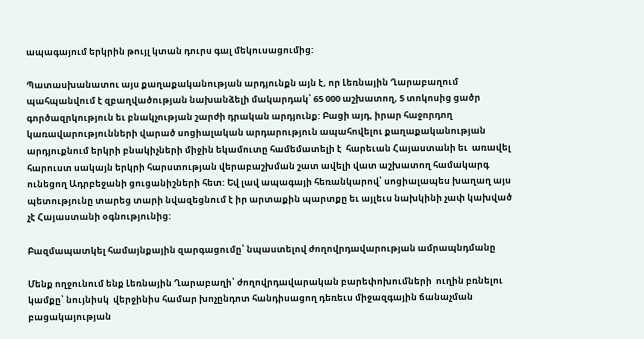ապագայում երկրին թույլ կտան դուրս գալ մեկուսացումից:

Պատասխանատու այս քաղաքականության արդյունքն այն է, որ Լեռնային Ղարաբաղում պահպանվում է զբաղվածության նախանձելի մակարդակ՝ 65 000 աշխատող, 5 տոկոսից ցածր գործազրկություն եւ բնակչության շարժի դրական արդյունք: Բացի այդ, իրար հաջորդող կառավարությունների վարած սոցիալական արդարություն ապահովելու քաղաքականության  արդյուքնում երկրի բնակիչների միջին եկամուտը համեմատելի է  հարեւան Հայաստանի եւ  առավել հարուստ սակայն երկրի հարստության վերաբաշխման շատ ավելի վատ աշխատող համակարգ ունեցող Ադրբեջանի ցուցանիշների հետ: Եվ լավ ապագայի հեռանկարով՝ սոցիալապես խաղաղ այս պետությունը տարեց տարի նվազեցնում է իր արտաքին պարտքը եւ այլեւս նախկինի չափ կախված չէ Հայաստանի օգնությունից:

Բազմապատկել համայնքային զարգացումը՝ նպաստելով ժողովրդավարության ամրապնդմանը

Մենք ողջունում ենք Լեռնային Ղարաբաղի՝ ժողովրդավարական բարեփոխումների  ուղին բռնելու կամքը՝ նույնիսկ  վերջինիս համար խոչընդոտ հանդիսացող դեռեւս միջազգային ճանաչման բացակայության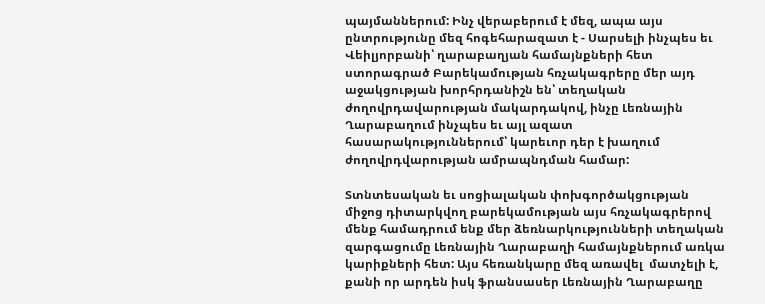պայմաններում: Ինչ վերաբերում է մեզ, ապա այս ընտրությունը մեզ հոգեհարազատ է - Սարսելի ինչպես եւ Վեիլյորբանի՝ ղարաբաղյան համայնքների հետ ստորագրած Բարեկամության հռչակագրերը մեր այդ աջակցության խորհրդանիշն են՝ տեղական ժողովրդավարության մակարդակով, ինչը Լեռնային Ղարաբաղում ինչպես եւ այլ ազատ հասարակություններում՝ կարեւոր դեր է խաղում ժողովրդվարության ամրապնդման համար:

Տտնտեսական եւ սոցիալական փոխգործակցության միջոց դիտարկվող բարեկամության այս հռչակագրերով մենք համադրում ենք մեր ձեռնարկությունների տեղական զարգացումը Լեռնային Ղարաբաղի համայնքներում առկա կարիքների հետ: Այս հեռանկարը մեզ առավել  մատչելի է, քանի որ արդեն իսկ ֆրանսասեր Լեռնային Ղարաբաղը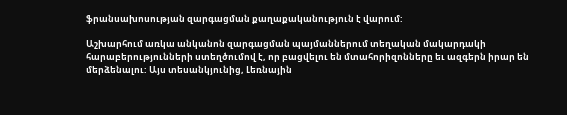ֆրանսախոսության զարգացման քաղաքականություն է վարում:

Աշխարհում առկա անկանոն զարգացման պայմաններում տեղական մակարդակի հարաբերությունների ստեղծումով է, որ բացվելու են մտահորիզոնները եւ ազգերն իրար են մերձենալու: Այս տեսանկյունից, Լեռնային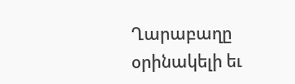Ղարաբաղը օրինակելի եւ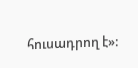հուսադրող է»: